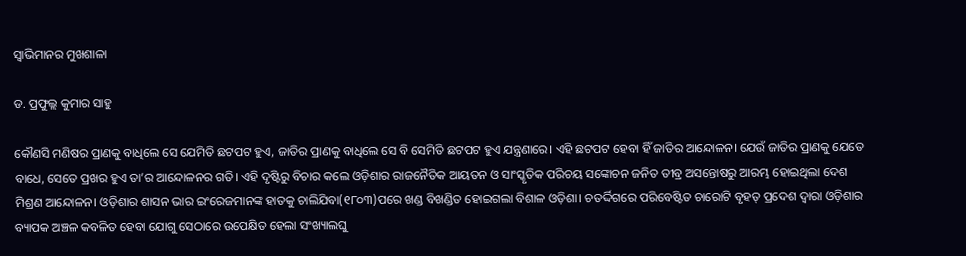ସ୍ବାଭିମାନର ମୁଖଶାଳା

ଡ. ପ୍ରଫୁଲ୍ଲ କୁମାର ସାହୁ

କୌଣସି ମଣିଷର ପ୍ରାଣକୁ ବାଧିଲେ ସେ ଯେମିତି ଛଟପଟ ହୁଏ, ଜାତିର ପ୍ରାଣକୁ ବାଧିଲେ ସେ ବି ସେମିତି ଛଟପଟ ହୁଏ ଯନ୍ତ୍ରଣାରେ। ଏହି ଛଟପଟ ହେବା ହିଁ ଜାତିର ଆନ୍ଦୋଳନ। ଯେଉଁ ଜାତିର ପ୍ରାଣକୁ ଯେତେ ବାଧେ, ସେତେ ପ୍ରଖର ହୁଏ ତା’ର ଆନ୍ଦୋଳନର ଗତି। ଏହି ଦୃଷ୍ଟିରୁ ବିଚାର କଲେ ଓଡ଼ିଶାର ରାଜନୈତିକ ଆୟତନ ଓ ସାଂସ୍କୃତିକ ପରିଚୟ ସଙ୍କୋଚନ ଜନିତ ତୀବ୍ର ଅସନ୍ତୋଷରୁ ଆରମ୍ଭ ହୋଇଥିଲା ଦେଶ ମିଶ୍ରଣ ଆନ୍ଦୋଳନ। ଓଡ଼ିଶାର ଶାସନ ଭାର ଇଂରେଜମାନଙ୍କ ହାତକୁ ଚାଲିଯିବା(୧୮୦୩)ପରେ ଖଣ୍ଡ ବିଖଣ୍ଡିତ ହୋଇଗଲା ବିଶାଳ ଓଡ଼ିଶା। ଚତର୍ଦ୍ଦିଗରେ ପରିବେଷ୍ଟିତ ଚାରୋଟି ବୃହତ୍‌ ପ୍ରଦେଶ ଦ୍ବାରା ଓଡ଼ିଶାର ବ୍ୟାପକ ଅଞ୍ଚଳ କବଳିତ ହେବା ଯୋଗୁ ସେଠାରେ ଉପେକ୍ଷିତ ହେଲା ସଂଖ୍ୟାଲଘୁ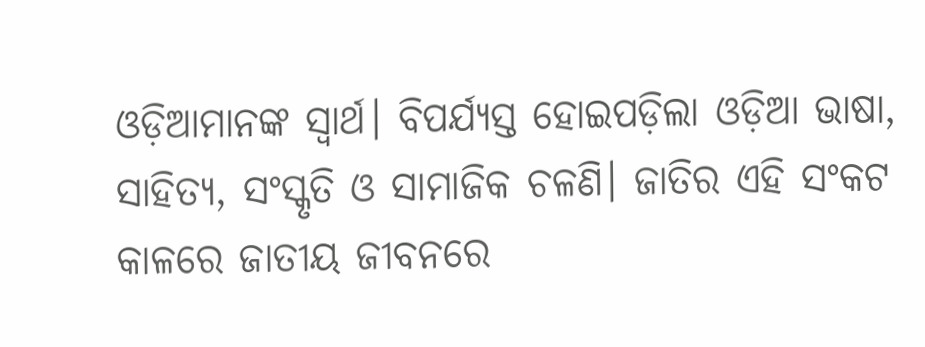ଓଡ଼ିଆମାନଙ୍କ ସ୍ବାର୍ଥ। ବିପର୍ଯ୍ୟସ୍ତ ହୋଇପଡ଼ିଲା ଓଡ଼ିଆ ଭାଷା, ସାହିତ୍ୟ, ସଂସ୍କୃତି ଓ ସାମାଜିକ ଚଳଣି। ଜାତିର ଏହି ସଂକଟ କାଳରେ ଜାତୀୟ ଜୀବନରେ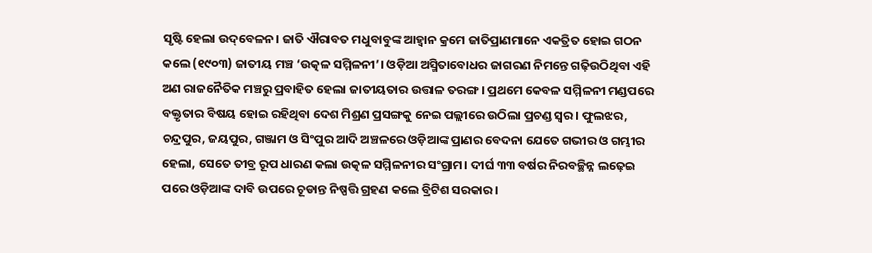ସୃଷ୍ଟି ହେଲା ଉଦ୍‌ବେଳନ। ଜାତି ଐରାବତ ମଧୁବାବୁଙ୍କ ଆହ୍ବାନ କ୍ରମେ ଜାତିପ୍ରାଣମାନେ ଏକତ୍ରିତ ହୋଇ ଗଠନ କଲେ (୧୯୦୩) ଜାତୀୟ ମଞ୍ଚ ‘ଉତ୍କଳ ସମ୍ମିଳନୀ’। ଓଡ଼ିଆ ଅସ୍ମିତାବୋଧର ଜାଗରଣ ନିମନ୍ତେ ଗଢ଼ିଉଠିଥିବା ଏହି ଅଣ ରାଜନୈତିକ ମଞ୍ଚରୁ ପ୍ରବାହିତ ହେଲା ଜାତୀୟତାର ଉତ୍ତାଳ ତରଙ୍ଗ। ପ୍ରଥମେ କେବଳ ସମ୍ମିଳନୀ ମଣ୍ଡପରେ ବକ୍ତୃତାର ବିଷୟ ହୋଇ ରହିଥିବା ଦେଶ ମିଶ୍ରଣ ପ୍ରସଙ୍ଗକୁ ନେଇ ପଲ୍ଲୀରେ ଉଠିଲା ପ୍ରଚଣ୍ଡ ସ୍ବର। ଫୁଲଝର, ଚନ୍ଦ୍ରପୁର, ଜୟପୁର, ଗଞ୍ଜାମ ଓ ସିଂପୁର ଆଦି ଅଞ୍ଚଳରେ ଓଡ଼ିଆଙ୍କ ପ୍ରାଣର ବେଦନା ଯେତେ ଗଭୀର ଓ ଗମ୍ଭୀର ହେଲା, ସେତେ ତୀବ୍ର ରୂପ ଧାରଣ କଲା ଉତ୍କଳ ସମ୍ମିଳନୀର ସଂଗ୍ରାମ। ଦୀର୍ଘ ୩୩ ବର୍ଷର ନିରବଚ୍ଛିନ୍ନ ଲଢ଼େଇ ପରେ ଓଡ଼ିଆଙ୍କ ଦାବି ଉପରେ ଚୂଡାନ୍ତ ନିଷ୍ପତ୍ତି ଗ୍ରହଣ କଲେ ବ୍ରିଟିଶ ସରକାର।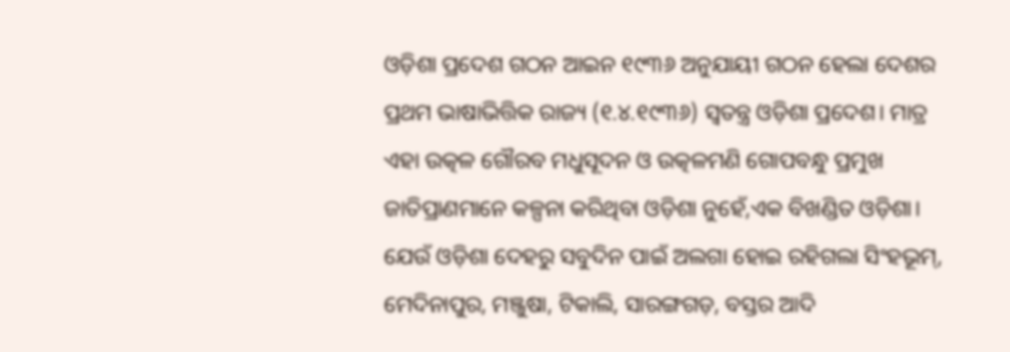ଓଡ଼ିଶା ପ୍ରଦେଶ ଗଠନ ଆଇନ ୧୯୩୬ ଅନୁଯାୟୀ ଗଠନ ହେଲା ଦେଶର ପ୍ରଥମ ଭାଷାଭିତ୍ତିକ ରାଜ୍ୟ (୧.୪.୧୯୩୬) ସ୍ବତନ୍ତ୍ର ଓଡ଼ିଶା ପ୍ରଦେଶ। ମାତ୍ର ଏହା ଉତ୍କଳ ଗୌରବ ମଧୁସୂଦନ ଓ ଉତ୍କଳମଣି ଗୋପବନ୍ଧୁ ପ୍ରମୁଖ ଜାତିପ୍ରାଣମାନେ କଳ୍ପନା କରିଥିବା ଓଡ଼ିଶା ନୁହେଁ,ଏକ ବିଖଣ୍ଡିତ ଓଡ଼ିଶା। ଯେଉଁ ଓଡ଼ିଶା ଦେହରୁ ସବୁଦିନ ପାଇଁ ଅଲଗା ହୋଇ ରହିଗଲା ସିଂହଭୂମ୍‌, ମେଦିନାପୁର, ମଞ୍ଜୁଷା, ଟିକାଲି, ସାରଙ୍ଗଗଡ଼, ବସ୍ତର ଆଦି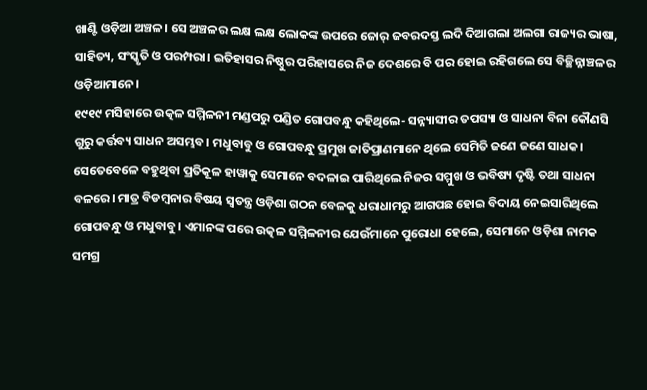ଖାଣ୍ଟି ଓଡ଼ିଆ ଅଞ୍ଚଳ। ସେ ଅଞ୍ଚଳର ଲକ୍ଷ ଲକ୍ଷ ଲୋକଙ୍କ ଉପରେ ଜୋର୍‌ ଜବରଦସ୍ତ ଲଦି ଦିଆଗଲା ଅଲଗା ରାଜ୍ୟର ଭାଷା, ସାହିତ୍ୟ, ସଂସ୍କୃତି ଓ ପରମ୍ପରା। ଇତିହାସର ନିଷ୍ଠୁର ପରିହାସରେ ନିଜ ଦେଶରେ ବି ପର ହୋଇ ରହିଗଲେ ସେ ବିଚ୍ଛିନ୍ନାଞ୍ଚଳର ଓଡ଼ିଆମାନେ।
୧୯୧୯ ମସିହାରେ ଉତ୍କଳ ସମ୍ମିଳନୀ ମଣ୍ଡପରୁ ପଣ୍ଡିତ ଗୋପବନ୍ଧୁ କହିଥିଲେ- ସନ୍ନ୍ୟାସୀର ତପସ୍ୟା ଓ ସାଧନା ବିନା କୌଣସି ଗୁରୁ କର୍ତ୍ତବ୍ୟ ସାଧନ ଅସମ୍ଭବ। ମଧୁବାବୁ ଓ ଗୋପବନ୍ଧୁ ପ୍ରମୁଖ ଜାତିପ୍ରାଣମାନେ ଥିଲେ ସେମିତି ଜଣେ ଜଣେ ସାଧକ। ସେତେବେଳେ ବହୁଥିବା ପ୍ରତିକୂଳ ହାୱାକୁ ସେମାନେ ବଦଳାଇ ପାରିଥିଲେ ନିଜର ସମ୍ମୁଖ ଓ ଭବିଷ୍ୟ ଦୃଷ୍ଟି ତଥା ସାଧନା ବଳରେ। ମାତ୍ର ବିଡମ୍ବନାର ବିଷୟ ସ୍ବତନ୍ତ୍ର ଓଡ଼ିଶା ଗଠନ ବେଳକୁ ଧରାଧାମରୁ ଆଗପଛ ହୋଇ ବିଦାୟ ନେଇସାରିଥିଲେ ଗୋପବନ୍ଧୁ ଓ ମଧୁବାବୁ। ଏମାନଙ୍କ ପରେ ଉତ୍କଳ ସମ୍ମିଳନୀର ଯେଉଁମାନେ ପୁରୋଧା ହେଲେ, ସେମାନେ ଓଡ଼ିଶା ନାମକ ସମଗ୍ର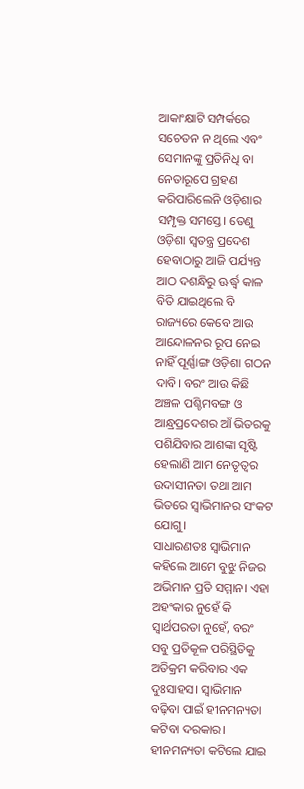ଆକାଂକ୍ଷାଟି ସମ୍ପର୍କରେ ସଚେତନ ନ ଥିଲେ ଏବଂ ସେମାନଙ୍କୁ ପ୍ରତିନିଧି ବା ନେତାରୂପେ ଗ୍ରହଣ କରିପାରିଲେନି ଓଡ଼ିଶାର ସମ୍ପୃକ୍ତ ସମସ୍ତେ। ତେଣୁ ଓଡ଼ିଶା ସ୍ବତନ୍ତ୍ର ପ୍ରଦେଶ ହେବାଠାରୁ ଆଜି ପର୍ଯ୍ୟନ୍ତ ଆଠ ଦଶନ୍ଧିରୁ ଊର୍ଦ୍ଧ୍ୱ କାଳ ବିତି ଯାଇଥିଲେ ବି ରାଜ୍ୟରେ କେବେ ଆଉ ଆନ୍ଦୋଳନର ରୂପ ନେଇ ନାହିଁ ପୂର୍ଣ୍ଣାଙ୍ଗ ଓଡ଼ିଶା ଗଠନ ଦାବି। ବରଂ ଆଉ କିଛି ଅଞ୍ଚଳ ପଶ୍ଚିମବଙ୍ଗ ଓ ଆନ୍ଧ୍ରପ୍ରଦେଶର ଆଁ ଭିତରକୁ ପଶିଯିବାର ଆଶଙ୍କା ସୃଷ୍ଟି ହେଲାଣି ଆମ ନେତୃତ୍ୱର ଉଦାସୀନତା ତଥା ଆମ ଭିତରେ ସ୍ବାଭିମାନର ସଂକଟ ଯୋଗୁ।
ସାଧାରଣତଃ ସ୍ବାଭିମାନ କହିଲେ ଆମେ ବୁଝୁ ନିଜର ଅଭିମାନ ପ୍ରତି ସମ୍ମାନ। ଏହା ଅହଂକାର ନୁହେଁ କି ସ୍ବାର୍ଥପରତା ନୁହେଁ, ବରଂ ସବୁ ପ୍ରତିକୂଳ ପରିସ୍ଥିତିକୁ ଅତିକ୍ରମ କରିବାର ଏକ ଦୁଃସାହସ। ସ୍ବାଭିମାନ ବଢ଼ିବା ପାଇଁ ହୀନମନ୍ୟତା କଟିବା ଦରକାର। ହୀନମନ୍ୟତା କଟିଲେ ଯାଇ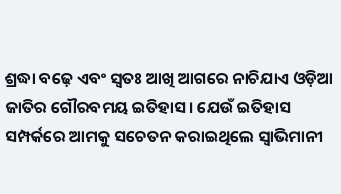ଶ୍ରଦ୍ଧା ବଢ଼େ ଏବଂ ସ୍ବତଃ ଆଖି ଆଗରେ ନାଚିଯାଏ ଓଡ଼ିଆ ଜାତିର ଗୌରବମୟ ଇତିହାସ। ଯେଉଁ ଇତିହାସ ସମ୍ପର୍କରେ ଆମକୁ ସଚେତନ କରାଇଥିଲେ ସ୍ବାଭିମାନୀ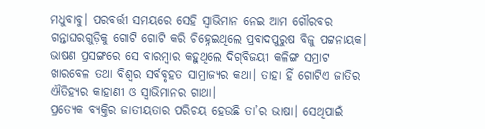ମଧୁବାବୁ। ପରବର୍ତ୍ତୀ ସମୟରେ ସେହି ସ୍ବାଭିମାନ ନେଇ ଆମ ଗୌରବର ଗନ୍ତାଘରଗୁଡ଼ିକୁ ଗୋଟି ଗୋଟି କରି ଚିହ୍ନେଇଥିଲେ ପ୍ରବାଦପୁରୁଷ ବିଜୁ ପଟ୍ଟନାୟକ। ଭାଷଣ ପ୍ରସଙ୍ଗରେ ସେ ବାରମ୍ବାର କହୁଥିଲେ ଦିଗ୍‌ବିଜୟୀ କଳିଙ୍ଗ ସମ୍ରାଟ ଖାରବେଳ ତଥା ବିଶ୍ୱର ସର୍ବବୃହତ ସାମ୍ରାଜ୍ୟର କଥା। ତାହା ହିଁ ଗୋଟିଏ ଜାତିର ଐତିହ୍ୟର କାହାଣୀ ଓ ସ୍ବାଭିମାନର ଗାଥା।
ପ୍ରତ୍ୟେକ ବ୍ୟକ୍ତିର ଜାତୀୟତାର ପରିଚୟ ହେଉଛି ତା’ର ଭାଷା। ସେଥିପାଇଁ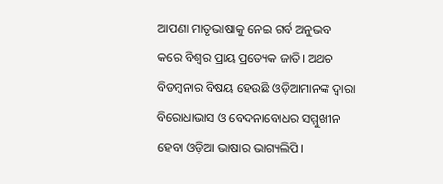ଆପଣା ମାତୃଭାଷାକୁ ନେଇ ଗର୍ବ ଅନୁଭବ କରେ ବିଶ୍ୱର ପ୍ରାୟ ପ୍ରତ୍ୟେକ ଜାତି। ଅଥଚ ବିଡମ୍ବନାର ବିଷୟ ହେଉଛି ଓଡ଼ିଆମାନଙ୍କ ଦ୍ବାରା ବିରୋଧାଭାସ ଓ ବେଦନାବୋଧର ସମ୍ମୁଖୀନ ହେବା ଓଡ଼ିଆ ଭାଷାର ଭାଗ୍ୟଲିପି।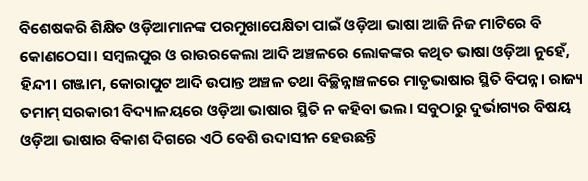ବିଶେଷକରି ଶିକ୍ଷିତ ଓଡ଼ିଆମାନଙ୍କ ପରମୁଖାପେକ୍ଷିତା ପାଇଁ ଓଡ଼ିଆ ଭାଷା ଆଜି ନିଜ ମାଟିରେ ବି କୋଣଠେସା। ସମ୍ବଲପୁର ଓ ରାଉରକେଲା ଆଦି ଅଞ୍ଚଳରେ ଲୋକଙ୍କର କଥିତ ଭାଷା ଓଡ଼ିଆ ନୁହେଁ, ହିନ୍ଦୀ। ଗଞ୍ଜାମ, କୋରାପୁଟ ଆଦି ଉପାନ୍ତ ଅଞ୍ଚଳ ତଥା ବିଚ୍ଛିନ୍ନାଞ୍ଚଳରେ ମାତୃଭାଷାର ସ୍ଥିତି ବିପନ୍ନ। ରାଜ୍ୟ ତମାମ୍‌ ସରକାରୀ ବିଦ୍ୟାଳୟରେ ଓଡ଼ିଆ ଭାଷାର ସ୍ଥିତି ନ କହିବା ଭଲ। ସବୁଠାରୁ ଦୁର୍ଭାଗ୍ୟର ବିଷୟ ଓଡ଼ିଆ ଭାଷାର ବିକାଶ ଦିଗରେ ଏଠି ବେଶି ଉଦାସୀନ ହେଉଛନ୍ତି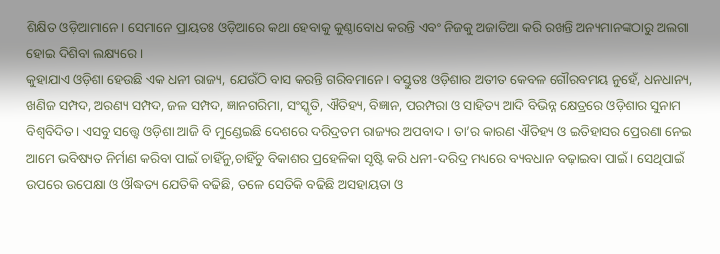ଶିକ୍ଷିତ ଓଡ଼ିଆମାନେ। ସେମାନେ ପ୍ରାୟତଃ ଓଡ଼ିଆରେ କଥା ହେବାକୁ କୁଣ୍ଠାବୋଧ କରନ୍ତି ଏବଂ ନିଜକୁ ଅଜାତିଆ କରି ରଖନ୍ତି ଅନ୍ୟମାନଙ୍କଠାରୁ ଅଲଗା ହୋଇ ଦିଶିବା ଲକ୍ଷ୍ୟରେ।
କୁହାଯାଏ ଓଡ଼ିଶା ହେଉଛି ଏକ ଧନୀ ରାଜ୍ୟ, ଯେଉଁଠି ବାସ କରନ୍ତି ଗରିବମାନେ। ବସ୍ତୁତଃ ଓଡ଼ିଶାର ଅତୀତ କେବଳ ଗୌରବମୟ ନୁହେଁ, ଧନଧାନ୍ୟ, ଖଣିଜ ସମ୍ପଦ, ଅରଣ୍ୟ ସମ୍ପଦ, ଜଳ ସମ୍ପଦ, ଜ୍ଞାନଗରିମା, ସଂସ୍କୃତି, ଐତିହ୍ୟ, ବିଜ୍ଞାନ, ପରମ୍ପରା ଓ ସାହିତ୍ୟ ଆଦି ବିଭିନ୍ନ କ୍ଷେତ୍ରରେ ଓଡ଼ିଶାର ସୁନାମ ବିଶ୍ୱବିଦିତ। ଏସବୁ ସତ୍ତ୍ବେ ଓଡ଼ିଶା ଆଜି ବି ମୁଣ୍ଡେଇଛି ଦେଶରେ ଦରିଦ୍ରତମ ରାଜ୍ୟର ଅପବାଦ। ତା’ର କାରଣ ଐତିହ୍ୟ ଓ ଇତିହାସର ପ୍ରେରଣା ନେଇ ଆମେ ଭବିଷ୍ୟତ ନିର୍ମାଣ କରିବା ପାଇଁ ଚାହିଁନୁ,ଚାହିଁଚୁ ବିକାଶର ପ୍ରହେଳିକା ସୃଷ୍ଟି କରି ଧନୀ-ଦରିଦ୍ର ମଧ୍ୟରେ ବ୍ୟବଧାନ ବଢ଼ାଇବା ପାଇଁ। ସେଥିପାଇଁ ଉପରେ ଉପେକ୍ଷା ଓ ଔଦ୍ଧତ୍ୟ ଯେତିକି ବଢିଛି, ତଳେ ସେତିକି ବଢିଛି ଅସହାୟତା ଓ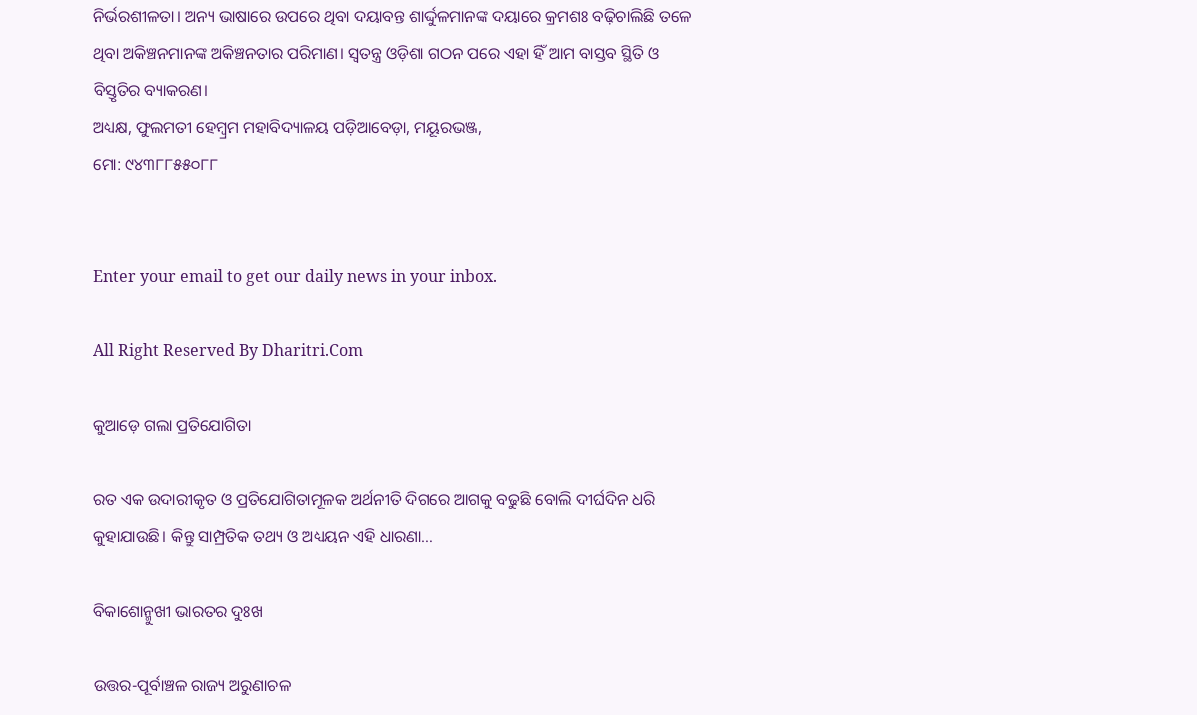ନିର୍ଭରଶୀଳତା। ଅନ୍ୟ ଭାଷାରେ ଉପରେ ଥିବା ଦୟାବନ୍ତ ଶାର୍ଦ୍ଦୁଳମାନଙ୍କ ଦୟାରେ କ୍ରମଶଃ ବଢ଼ିଚାଲିଛି ତଳେ ଥିବା ଅକିଞ୍ଚନମାନଙ୍କ ଅକିଞ୍ଚନତାର ପରିମାଣ। ସ୍ବତନ୍ତ୍ର ଓଡ଼ିଶା ଗଠନ ପରେ ଏହା ହିଁ ଆମ ବାସ୍ତବ ସ୍ଥିତି ଓ ବିସ୍ତୃତିର ବ୍ୟାକରଣ।
ଅଧ୍ୟକ୍ଷ, ଫୁଲମତୀ ହେମ୍ବ୍ରମ ମହାବିଦ୍ୟାଳୟ ପଡ଼ିଆବେଡ଼ା, ମୟୂରଭଞ୍ଜ,
ମୋ: ୯୪୩୮୮୫୫୦୮୮


Enter your email to get our daily news in your inbox.

All Right Reserved By Dharitri.Com

କୁଆଡ଼େ ଗଲା ପ୍ରତିଯୋଗିତା

ରତ ଏକ ଉଦାରୀକୃତ ଓ ପ୍ରତିଯୋଗିତାମୂଳକ ଅର୍ଥନୀତି ଦିଗରେ ଆଗକୁ ବଢୁଛି ବୋଲି ଦୀର୍ଘଦିନ ଧରି କୁହାଯାଉଛି। କିନ୍ତୁ ସାମ୍ପ୍ରତିକ ତଥ୍ୟ ଓ ଅଧ୍ୟୟନ ଏହି ଧାରଣା…

ବିକାଶୋନ୍ମୁଖୀ ଭାରତର ଦୁଃଖ

ଉତ୍ତର-ପୂର୍ବାଞ୍ଚଳ ରାଜ୍ୟ ଅରୁଣାଚଳ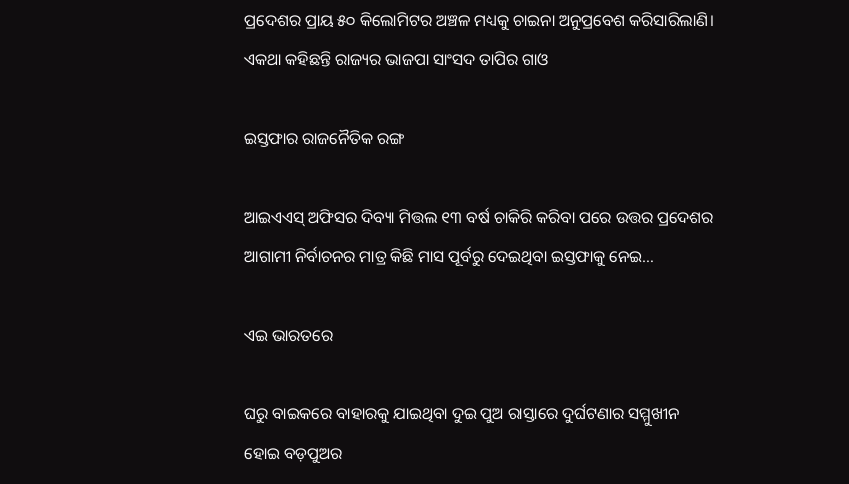ପ୍ରଦେଶର ପ୍ରାୟ ୫୦ କିଲୋମିଟର ଅଞ୍ଚଳ ମଧ୍ୟକୁ ଚାଇନା ଅନୁପ୍ରବେଶ କରିସାରିଲାଣି। ଏକଥା କହିଛନ୍ତି ରାଜ୍ୟର ଭାଜପା ସାଂସଦ ତାପିର ଗାଓ

ଇସ୍ତଫାର ରାଜନୈତିକ ରଙ୍ଗ

ଆଇଏଏସ୍‌ ଅଫିସର ଦିବ୍ୟା ମିତ୍ତଲ ୧୩ ବର୍ଷ ଚାକିରି କରିବା ପରେ ଉତ୍ତର ପ୍ରଦେଶର ଆଗାମୀ ନିର୍ବାଚନର ମାତ୍ର କିଛି ମାସ ପୂର୍ବରୁ ଦେଇଥିବା ଇସ୍ତଫାକୁ ନେଇ…

ଏଇ ଭାରତରେ

ଘରୁ ବାଇକରେ ବାହାରକୁ ଯାଇଥିବା ଦୁଇ ପୁଅ ରାସ୍ତାରେ ଦୁର୍ଘଟଣାର ସମ୍ମୁଖୀନ ହୋଇ ବଡ଼ପୁଅର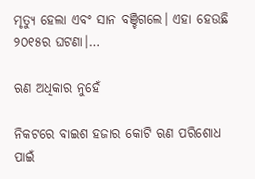ମୃତ୍ୟୁ ହେଲା ଏବଂ ସାନ ବଞ୍ଚିଗଲେ। ଏହା ହେଉଛି ୨୦୧୫ର ଘଟଣା।…

ଋଣ ଅଧିକାର ନୁହେଁ

ନିକଟରେ ବାଇଶ ହଜାର କୋଟି ଋଣ ପରିଶୋଧ ପାଇଁ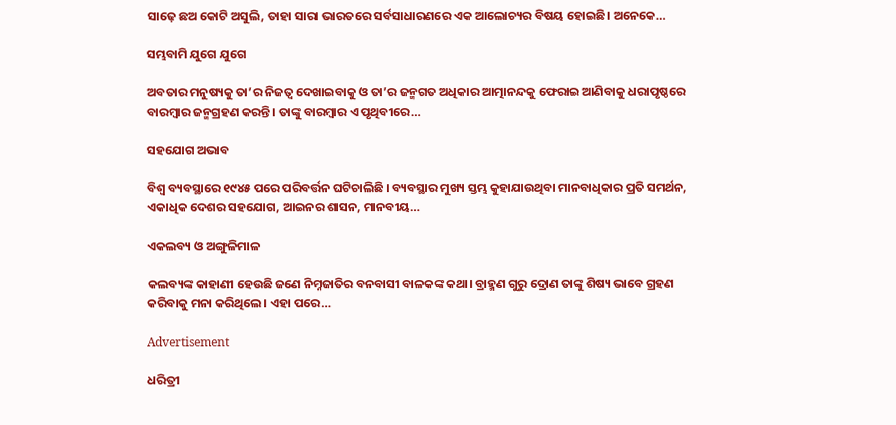ସାଢ଼େ ଛଅ କୋଟି ଅସୁଲି, ତାହା ସାରା ଭାରତରେ ସର୍ବସାଧାରଣରେ ଏକ ଆଲୋଚ୍ୟର ବିଷୟ ହୋଇଛି। ଅନେକେ…

ସମ୍ଭବାମି ଯୁଗେ ଯୁଗେ

ଅବତାର ମନୁଷ୍ୟକୁ ତା’ର ନିଜତ୍ୱ ଦେଖାଇବାକୁ ଓ ତା’ର ଜନ୍ମଗତ ଅଧିକାର ଆତ୍ମାନନ୍ଦକୁ ଫେରାଇ ଆଣିବାକୁ ଧରାପୃଷ୍ଠରେ ବାରମ୍ବାର ଜନ୍ମଗ୍ରହଣ କରନ୍ତି। ତାଙ୍କୁ ବାରମ୍ବାର ଏ ପୃଥିବୀରେ…

ସହଯୋଗ ଅଭାବ

ବିଶ୍ୱ ବ୍ୟବସ୍ଥାରେ ୧୯୪୫ ପରେ ପରିବର୍ତ୍ତନ ଘଟିଚାଲିଛି । ବ୍ୟବସ୍ଥାର ମୁଖ୍ୟ ସ୍ତମ୍ଭ କୁହାଯାଉଥିବା ମାନବାଧିକାର ପ୍ରତି ସମର୍ଥନ, ଏକାଧିକ ଦେଶର ସହଯୋଗ, ଆଇନର ଶାସନ, ମାନବୀୟ…

ଏକଲବ୍ୟ ଓ ଅଙ୍ଗୁଳିମାଳ

କଲବ୍ୟଙ୍କ କାହାଣୀ ହେଉଛି ଜଣେ ନିମ୍ନଜାତିର ବନବାସୀ ବାଳକଙ୍କ କଥା। ବ୍ରାହ୍ମଣ ଗୁରୁ ଦ୍ରୋଣ ତାଙ୍କୁ ଶିଷ୍ୟ ଭାବେ ଗ୍ରହଣ କରିବାକୁ ମନା କରିଥିଲେ। ଏହା ପରେ…

Advertisement

ଧରିତ୍ରୀ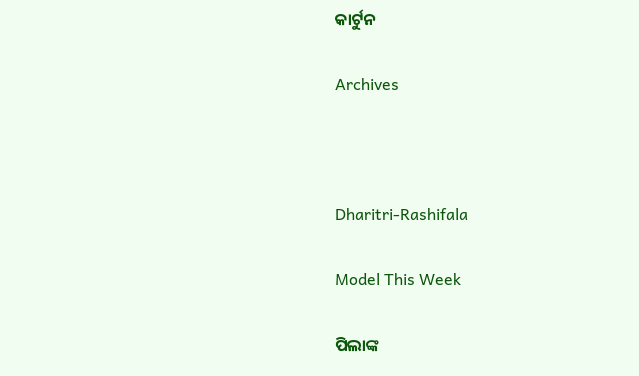କାର୍ଟୁନ

Archives



Dharitri-Rashifala

Model This Week

ପିଲାଙ୍କ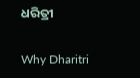ଧରିତ୍ରୀ

Why Dharitri